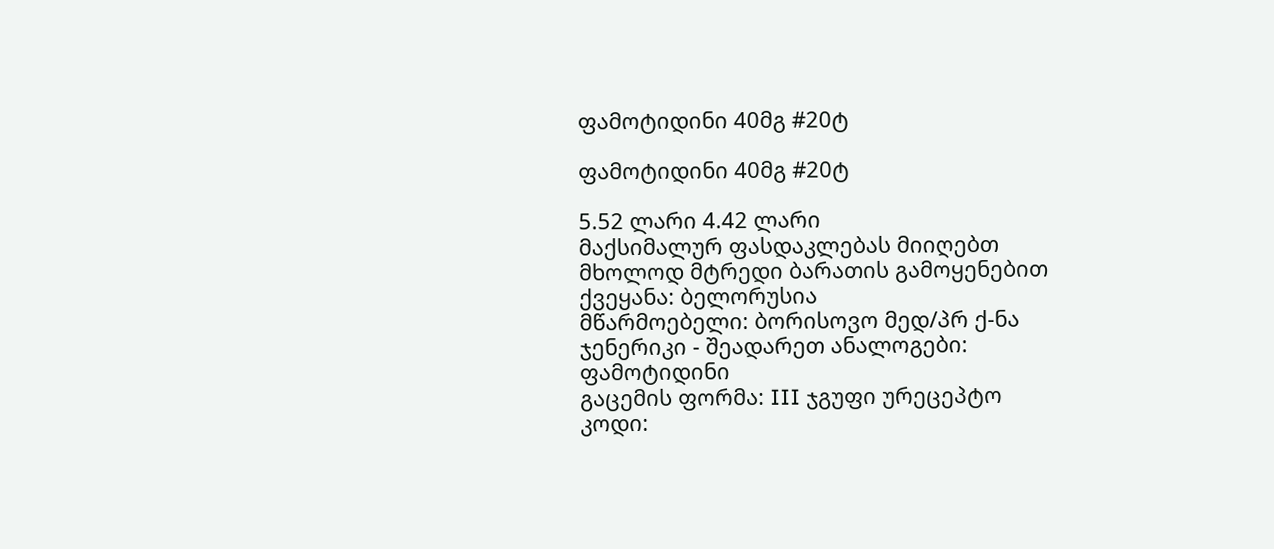ფამოტიდინი 40მგ #20ტ

ფამოტიდინი 40მგ #20ტ

5.52 ლარი 4.42 ლარი
მაქსიმალურ ფასდაკლებას მიიღებთ მხოლოდ მტრედი ბარათის გამოყენებით
ქვეყანა: ბელორუსია
მწარმოებელი: ბორისოვო მედ/პრ ქ-ნა
ჯენერიკი - შეადარეთ ანალოგები: ფამოტიდინი
გაცემის ფორმა: III ჯგუფი ურეცეპტო
კოდი: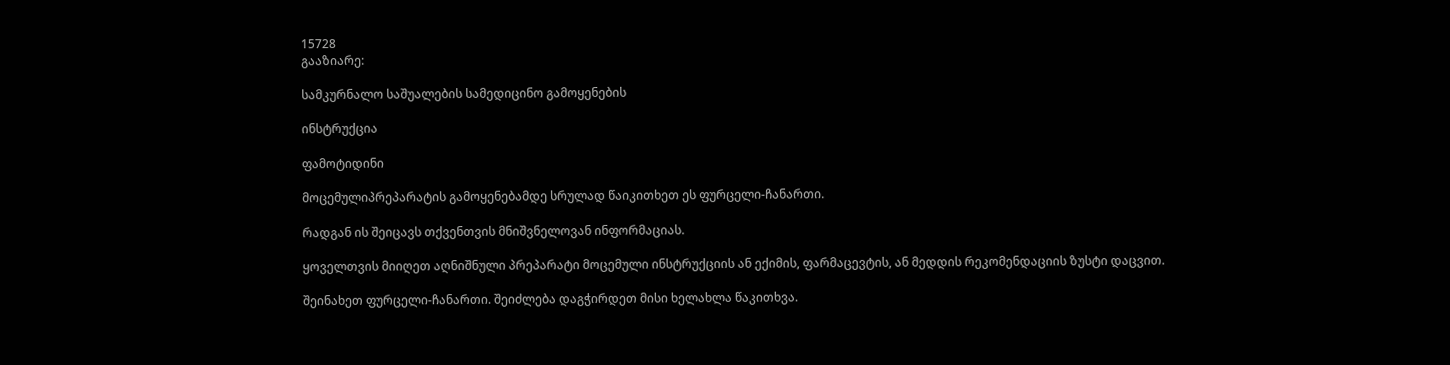15728
გააზიარე:

სამკურნალო საშუალების სამედიცინო გამოყენების

ინსტრუქცია

ფამოტიდინი

მოცემულიპრეპარატის გამოყენებამდე სრულად წაიკითხეთ ეს ფურცელი-ჩანართი.

რადგან ის შეიცავს თქვენთვის მნიშვნელოვან ინფორმაციას.

ყოველთვის მიიღეთ აღნიშნული პრეპარატი მოცემული ინსტრუქციის ან ექიმის, ფარმაცევტის, ან მედდის რეკომენდაციის ზუსტი დაცვით.

შეინახეთ ფურცელი-ჩანართი. შეიძლება დაგჭირდეთ მისი ხელახლა წაკითხვა.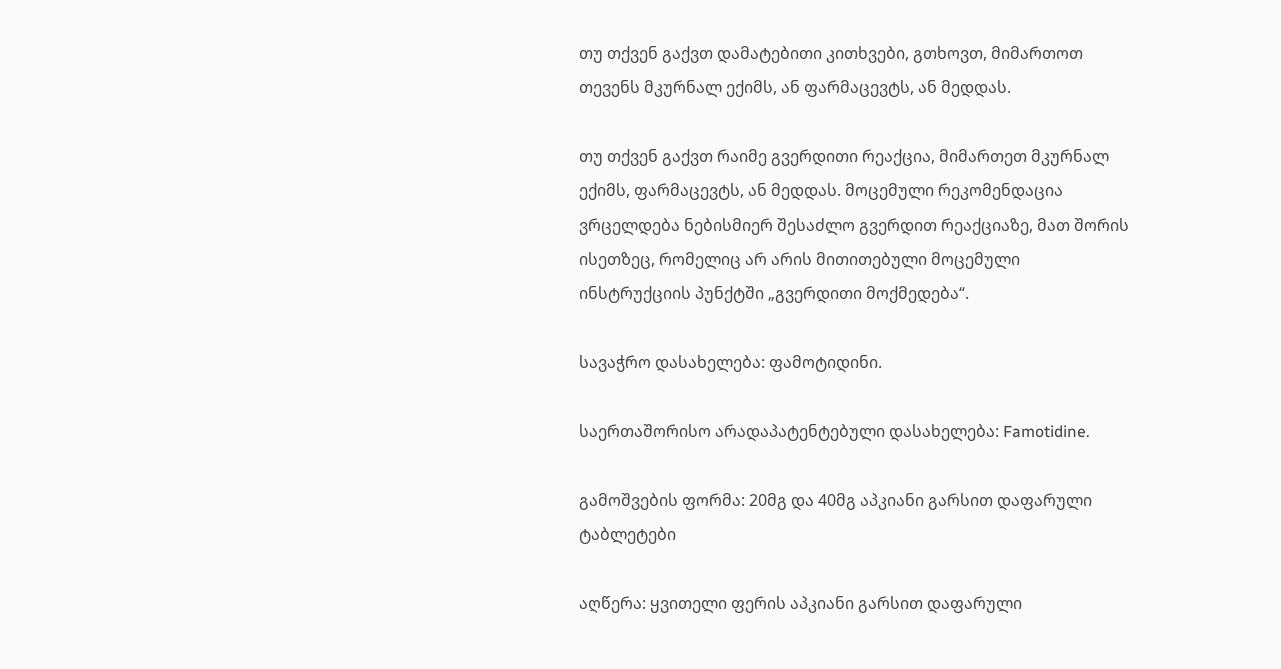თუ თქვენ გაქვთ დამატებითი კითხვები, გთხოვთ, მიმართოთ თევენს მკურნალ ექიმს, ან ფარმაცევტს, ან მედდას.

თუ თქვენ გაქვთ რაიმე გვერდითი რეაქცია, მიმართეთ მკურნალ ექიმს, ფარმაცევტს, ან მედდას. მოცემული რეკომენდაცია ვრცელდება ნებისმიერ შესაძლო გვერდით რეაქციაზე, მათ შორის ისეთზეც, რომელიც არ არის მითითებული მოცემული ინსტრუქციის პუნქტში „გვერდითი მოქმედება“.

სავაჭრო დასახელება: ფამოტიდინი.

საერთაშორისო არადაპატენტებული დასახელება: Famotidine.

გამოშვების ფორმა: 20მგ და 40მგ აპკიანი გარსით დაფარული ტაბლეტები

აღწერა: ყვითელი ფერის აპკიანი გარსით დაფარული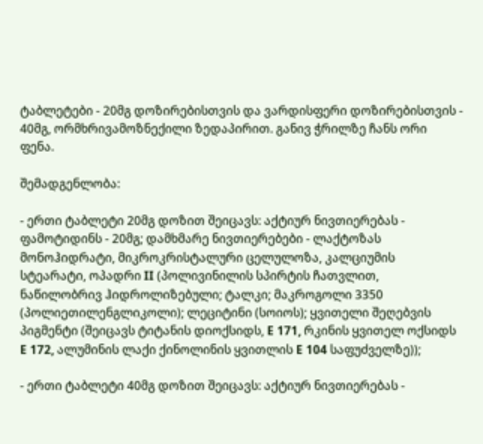ტაბლეტები - 20მგ დოზირებისთვის და ვარდისფერი დოზირებისთვის - 40მგ, ორმხრივამოზნექილი ზედაპირით. განივ ჭრილზე ჩანს ორი ფენა.

შემადგენლობა:

- ერთი ტაბლეტი 20მგ დოზით შეიცავს: აქტიურ ნივთიერებას - ფამოტიდინს - 20მგ; დამხმარე ნივთიერებები - ლაქტოზას მონოჰიდრატი, მიკროკრისტალური ცელულოზა, კალციუმის სტეარატი, ოპადრი II (პოლივინილის სპირტის ჩათვლით, ნაწილობრივ ჰიდროლიზებული; ტალკი; მაკროგოლი 3350 (პოლიეთილენგლიკოლი); ლეციტინი (სოიოს); ყვითელი შეღებვის პიგმენტი (შეიცავს ტიტანის დიოქსიდს, E 171, რკინის ყვითელ ოქსიდს E 172, ალუმინის ლაქი ქინოლინის ყვითლის E 104 საფუძველზე));

- ერთი ტაბლეტი 40მგ დოზით შეიცავს: აქტიურ ნივთიერებას -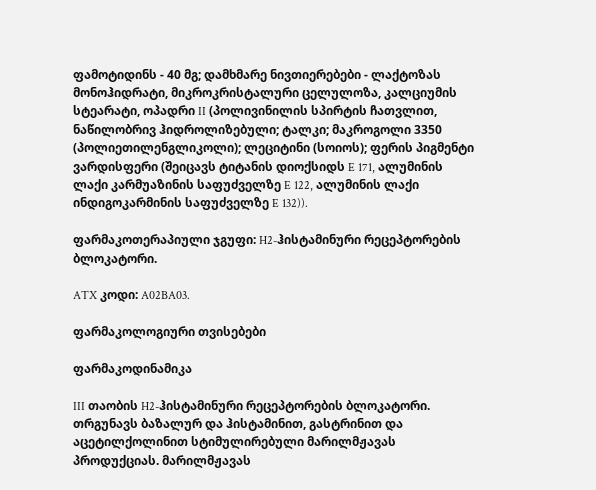ფამოტიდინს - 40 მგ; დამხმარე ნივთიერებები - ლაქტოზას მონოჰიდრატი, მიკროკრისტალური ცელულოზა, კალციუმის სტეარატი, ოპადრი II (პოლივინილის სპირტის ჩათვლით, ნაწილობრივ ჰიდროლიზებული; ტალკი; მაკროგოლი 3350 (პოლიეთილენგლიკოლი); ლეციტინი (სოიოს); ფერის პიგმენტი ვარდისფერი (შეიცავს ტიტანის დიოქსიდს E 171, ალუმინის ლაქი კარმუაზინის საფუძველზე E 122, ალუმინის ლაქი ინდიგოკარმინის საფუძველზე E 132)).

ფარმაკოთერაპიული ჯგუფი: H2-ჰისტამინური რეცეპტორების ბლოკატორი.

ATX კოდი: A02BA03.

ფარმაკოლოგიური თვისებები

ფარმაკოდინამიკა

III თაობის H2-ჰისტამინური რეცეპტორების ბლოკატორი. თრგუნავს ბაზალურ და ჰისტამინით, გასტრინით და აცეტილქოლინით სტიმულირებული მარილმჟავას პროდუქციას. მარილმჟავას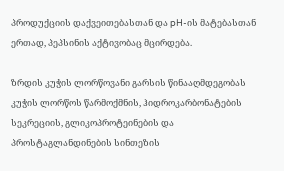პროდუქციის დაქვეითებასთან და pH-ის მატებასთან ერთად, პეპსინის აქტივობაც მცირდება.

ზრდის კუჭის ლორწოვანი გარსის წინააღმდეგობას კუჭის ლორწოს წარმოქმნის, ჰიდროკარბონატების სეკრეციის, გლიკოპროტეინების და პროსტაგლანდინების სინთეზის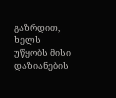გაზრდით, ხელს უწყობს მისი დაზიანების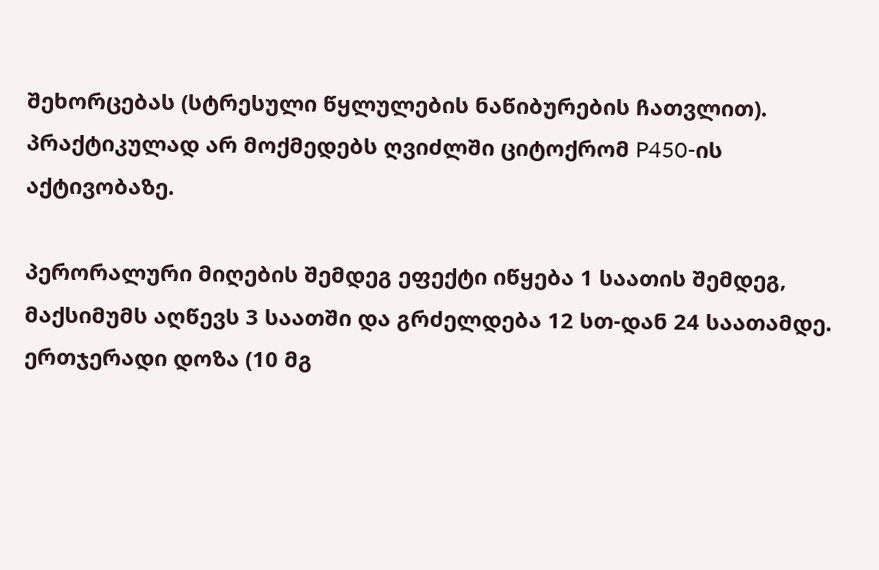შეხორცებას (სტრესული წყლულების ნაწიბურების ჩათვლით). პრაქტიკულად არ მოქმედებს ღვიძლში ციტოქრომ P450-ის აქტივობაზე.

პერორალური მიღების შემდეგ ეფექტი იწყება 1 საათის შემდეგ, მაქსიმუმს აღწევს 3 საათში და გრძელდება 12 სთ-დან 24 საათამდე. ერთჯერადი დოზა (10 მგ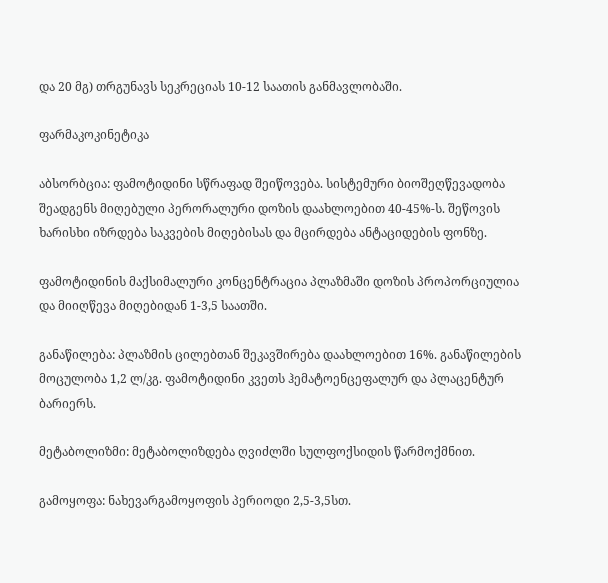და 20 მგ) თრგუნავს სეკრეციას 10-12 საათის განმავლობაში.

ფარმაკოკინეტიკა

აბსორბცია: ფამოტიდინი სწრაფად შეიწოვება. სისტემური ბიოშეღწევადობა შეადგენს მიღებული პერორალური დოზის დაახლოებით 40-45%-ს. შეწოვის ხარისხი იზრდება საკვების მიღებისას და მცირდება ანტაციდების ფონზე.

ფამოტიდინის მაქსიმალური კონცენტრაცია პლაზმაში დოზის პროპორციულია და მიიღწევა მიღებიდან 1-3,5 საათში.

განაწილება: პლაზმის ცილებთან შეკავშირება დაახლოებით 16%. განაწილების მოცულობა 1,2 ლ/კგ. ფამოტიდინი კვეთს ჰემატოენცეფალურ და პლაცენტურ ბარიერს.

მეტაბოლიზმი: მეტაბოლიზდება ღვიძლში სულფოქსიდის წარმოქმნით.

გამოყოფა: ნახევარგამოყოფის პერიოდი 2,5-3,5სთ.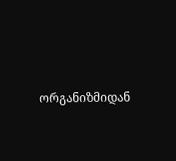ორგანიზმიდან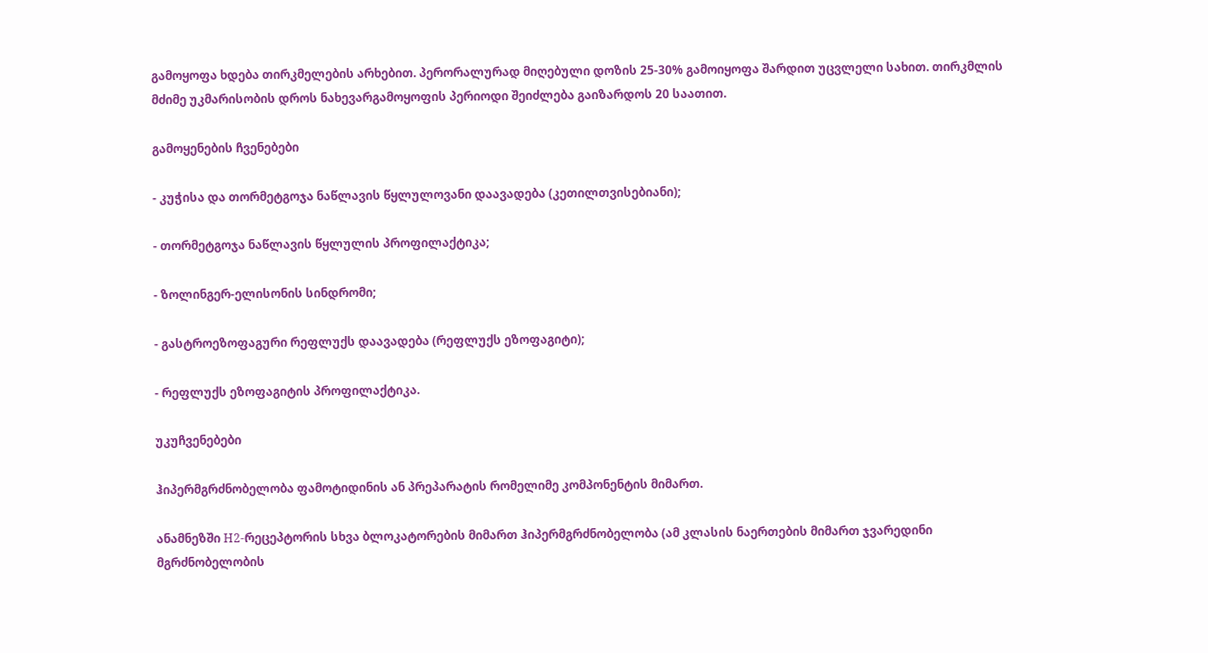გამოყოფა ხდება თირკმელების არხებით. პერორალურად მიღებული დოზის 25-30% გამოიყოფა შარდით უცვლელი სახით. თირკმლის მძიმე უკმარისობის დროს ნახევარგამოყოფის პერიოდი შეიძლება გაიზარდოს 20 საათით.

გამოყენების ჩვენებები

- კუჭისა და თორმეტგოჯა ნაწლავის წყლულოვანი დაავადება (კეთილთვისებიანი);

- თორმეტგოჯა ნაწლავის წყლულის პროფილაქტიკა;

- ზოლინგერ-ელისონის სინდრომი;

- გასტროეზოფაგური რეფლუქს დაავადება (რეფლუქს ეზოფაგიტი);

- რეფლუქს ეზოფაგიტის პროფილაქტიკა.

უკუჩვენებები

ჰიპერმგრძნობელობა ფამოტიდინის ან პრეპარატის რომელიმე კომპონენტის მიმართ.

ანამნეზში H2-რეცეპტორის სხვა ბლოკატორების მიმართ ჰიპერმგრძნობელობა (ამ კლასის ნაერთების მიმართ ჯვარედინი მგრძნობელობის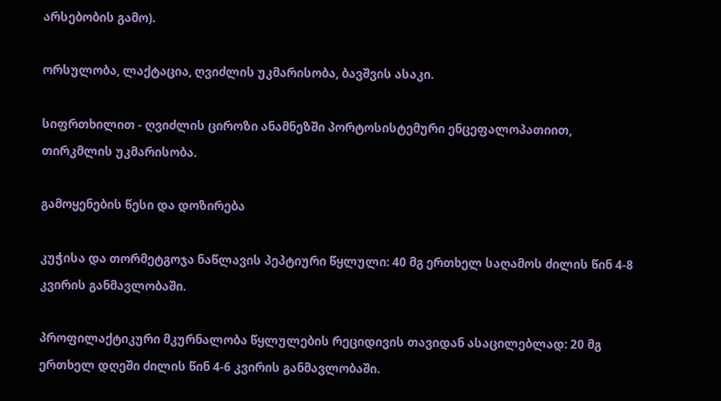არსებობის გამო).

ორსულობა, ლაქტაცია, ღვიძლის უკმარისობა, ბავშვის ასაკი.

სიფრთხილით - ღვიძლის ციროზი ანამნეზში პორტოსისტემური ენცეფალოპათიით, თირკმლის უკმარისობა.

გამოყენების წესი და დოზირება

კუჭისა და თორმეტგოჯა ნაწლავის პეპტიური წყლული: 40 მგ ერთხელ საღამოს ძილის წინ 4-8 კვირის განმავლობაში.

პროფილაქტიკური მკურნალობა წყლულების რეციდივის თავიდან ასაცილებლად: 20 მგ ერთხელ დღეში ძილის წინ 4-6 კვირის განმავლობაში.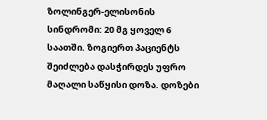ზოლინგერ-ელისონის სინდრომი: 20 მგ ყოველ 6 საათში. ზოგიერთ პაციენტს შეიძლება დასჭირდეს უფრო მაღალი საწყისი დოზა. დოზები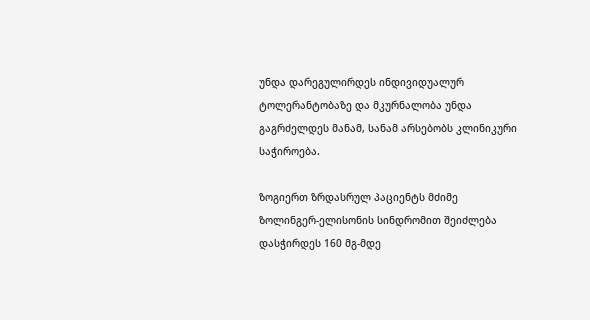უნდა დარეგულირდეს ინდივიდუალურ ტოლერანტობაზე და მკურნალობა უნდა გაგრძელდეს მანამ, სანამ არსებობს კლინიკური საჭიროება.

ზოგიერთ ზრდასრულ პაციენტს მძიმე ზოლინგერ-ელისონის სინდრომით შეიძლება დასჭირდეს 160 მგ-მდე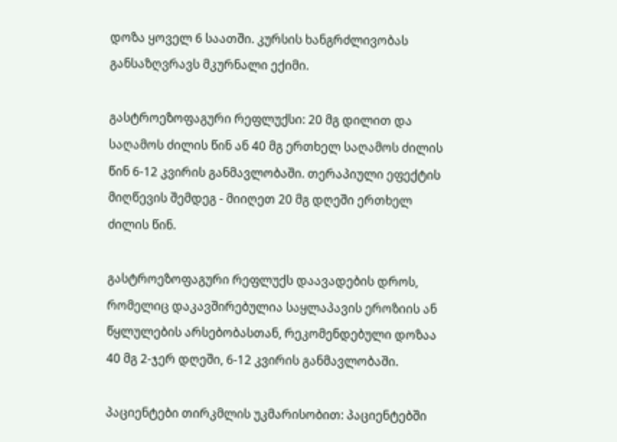დოზა ყოველ 6 საათში. კურსის ხანგრძლივობას განსაზღვრავს მკურნალი ექიმი.

გასტროეზოფაგური რეფლუქსი: 20 მგ დილით და საღამოს ძილის წინ ან 40 მგ ერთხელ საღამოს ძილის წინ 6-12 კვირის განმავლობაში. თერაპიული ეფექტის მიღწევის შემდეგ - მიიღეთ 20 მგ დღეში ერთხელ ძილის წინ.

გასტროეზოფაგური რეფლუქს დაავადების დროს, რომელიც დაკავშირებულია საყლაპავის ეროზიის ან წყლულების არსებობასთან, რეკომენდებული დოზაა 40 მგ 2-ჯერ დღეში, 6-12 კვირის განმავლობაში.

პაციენტები თირკმლის უკმარისობით: პაციენტებში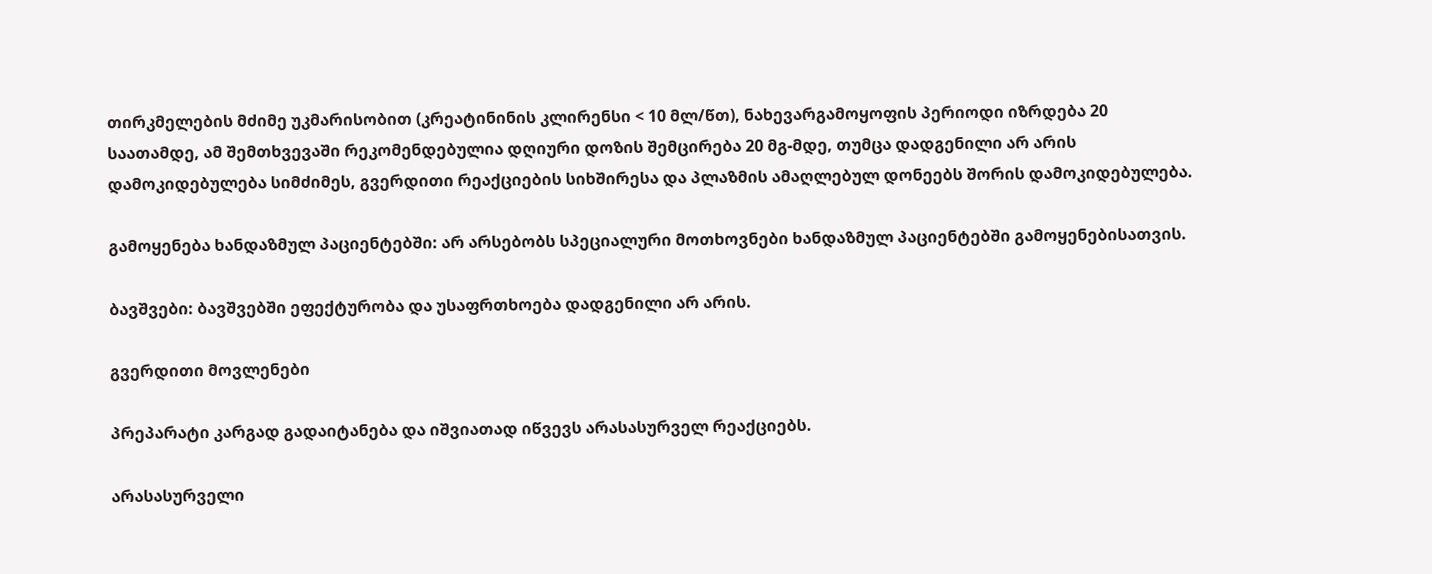თირკმელების მძიმე უკმარისობით (კრეატინინის კლირენსი < 10 მლ/წთ), ნახევარგამოყოფის პერიოდი იზრდება 20 საათამდე, ამ შემთხვევაში რეკომენდებულია დღიური დოზის შემცირება 20 მგ-მდე, თუმცა დადგენილი არ არის დამოკიდებულება სიმძიმეს, გვერდითი რეაქციების სიხშირესა და პლაზმის ამაღლებულ დონეებს შორის დამოკიდებულება.

გამოყენება ხანდაზმულ პაციენტებში: არ არსებობს სპეციალური მოთხოვნები ხანდაზმულ პაციენტებში გამოყენებისათვის.

ბავშვები: ბავშვებში ეფექტურობა და უსაფრთხოება დადგენილი არ არის.

გვერდითი მოვლენები

პრეპარატი კარგად გადაიტანება და იშვიათად იწვევს არასასურველ რეაქციებს.

არასასურველი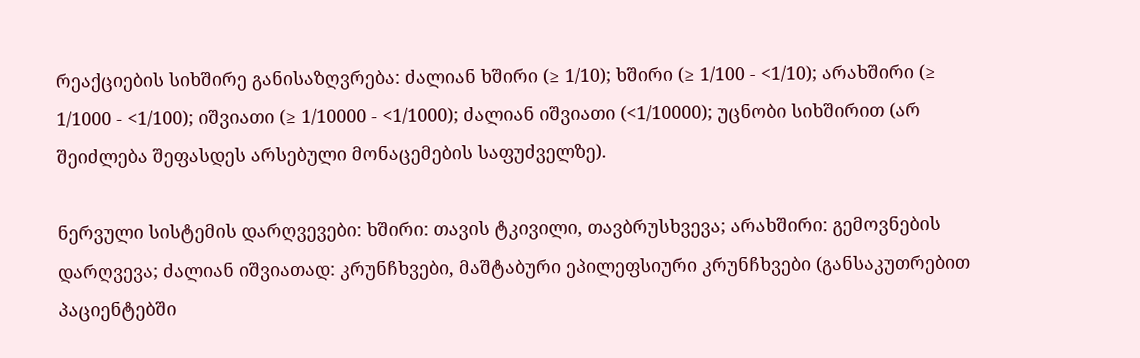რეაქციების სიხშირე განისაზღვრება: ძალიან ხშირი (≥ 1/10); ხშირი (≥ 1/100 - <1/10); არახშირი (≥ 1/1000 - <1/100); იშვიათი (≥ 1/10000 - <1/1000); ძალიან იშვიათი (<1/10000); უცნობი სიხშირით (არ შეიძლება შეფასდეს არსებული მონაცემების საფუძველზე).

ნერვული სისტემის დარღვევები: ხშირი: თავის ტკივილი, თავბრუსხვევა; არახშირი: გემოვნების დარღვევა; ძალიან იშვიათად: კრუნჩხვები, მაშტაბური ეპილეფსიური კრუნჩხვები (განსაკუთრებით პაციენტებში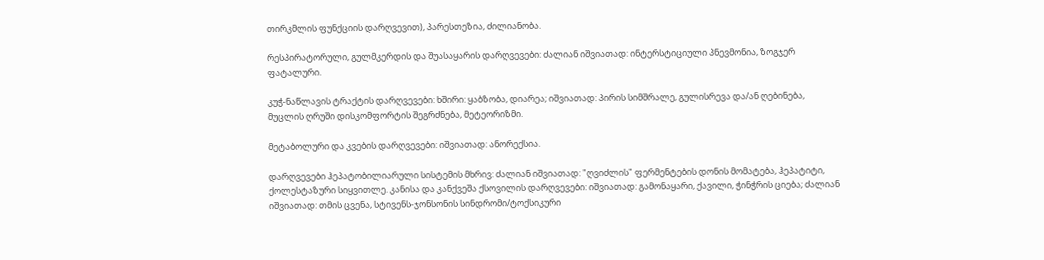თირკმლის ფუნქციის დარღვევით), პარესთეზია, ძილიანობა.

რესპირატორული, გულმკერდის და შუასაყარის დარღვევები: ძალიან იშვიათად: ინტერსტიციული პნევმონია, ზოგჯერ ფატალური.

კუჭ-ნაწლავის ტრაქტის დარღვევები: ხშირი: ყაბზობა, დიარეა; იშვიათად: პირის სიმშრალე, გულისრევა და/ან ღებინება, მუცლის ღრუში დისკომფორტის შეგრძნება, მეტეორიზმი.

მეტაბოლური და კვების დარღვევები: იშვიათად: ანორექსია.

დარღვევები ჰეპატობილიარული სისტემის მხრივ: ძალიან იშვიათად: "ღვიძლის" ფერმენტების დონის მომატება, ჰეპატიტი, ქოლესტაზური სიყვითლე. კანისა და კანქვეშა ქსოვილის დარღვევები: იშვიათად: გამონაყარი, ქავილი, ჭინჭრის ციება; ძალიან იშვიათად: თმის ცვენა, სტივენს-ჯონსონის სინდრომი/ტოქსიკური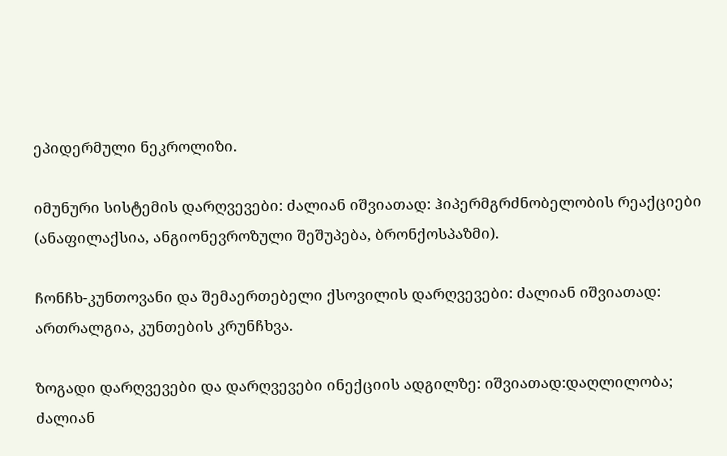ეპიდერმული ნეკროლიზი.

იმუნური სისტემის დარღვევები: ძალიან იშვიათად: ჰიპერმგრძნობელობის რეაქციები (ანაფილაქსია, ანგიონევროზული შეშუპება, ბრონქოსპაზმი).

ჩონჩხ-კუნთოვანი და შემაერთებელი ქსოვილის დარღვევები: ძალიან იშვიათად: ართრალგია, კუნთების კრუნჩხვა.

ზოგადი დარღვევები და დარღვევები ინექციის ადგილზე: იშვიათად:დაღლილობა; ძალიან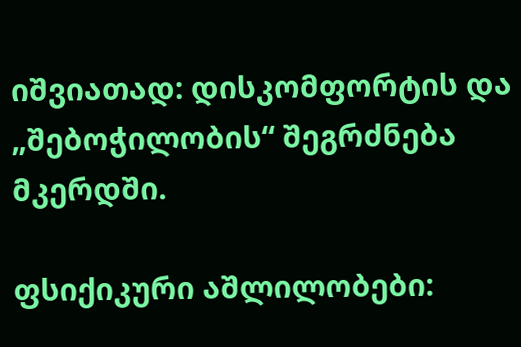იშვიათად: დისკომფორტის და „შებოჭილობის“ შეგრძნება მკერდში.

ფსიქიკური აშლილობები: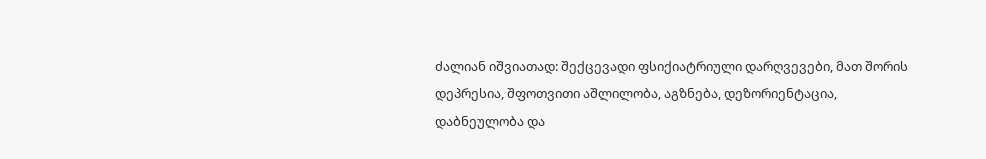ძალიან იშვიათად: შექცევადი ფსიქიატრიული დარღვევები, მათ შორის დეპრესია, შფოთვითი აშლილობა, აგზნება, დეზორიენტაცია, დაბნეულობა და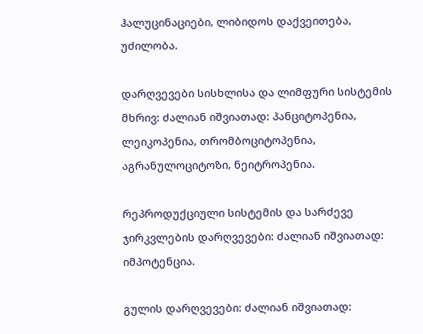ჰალუცინაციები, ლიბიდოს დაქვეითება, უძილობა.

დარღვევები სისხლისა და ლიმფური სისტემის მხრივ: ძალიან იშვიათად: პანციტოპენია, ლეიკოპენია, თრომბოციტოპენია, აგრანულოციტოზი, ნეიტროპენია.

რეპროდუქციული სისტემის და სარძევე ჯირკვლების დარღვევები: ძალიან იშვიათად: იმპოტენცია.

გულის დარღვევები: ძალიან იშვიათად: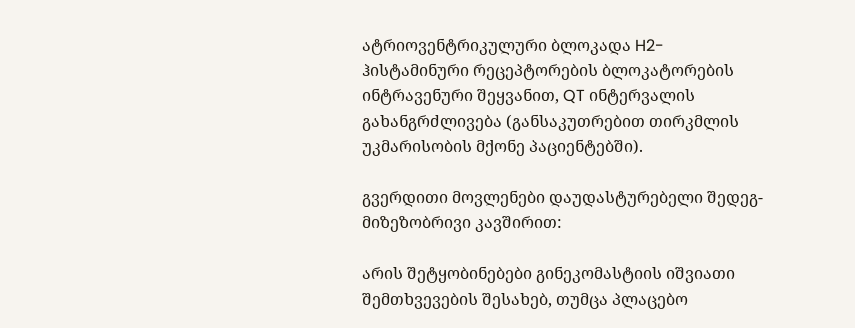ატრიოვენტრიკულური ბლოკადა H2-ჰისტამინური რეცეპტორების ბლოკატორების ინტრავენური შეყვანით, QT ინტერვალის გახანგრძლივება (განსაკუთრებით თირკმლის უკმარისობის მქონე პაციენტებში).

გვერდითი მოვლენები დაუდასტურებელი შედეგ-მიზეზობრივი კავშირით:

არის შეტყობინებები გინეკომასტიის იშვიათი შემთხვევების შესახებ, თუმცა პლაცებო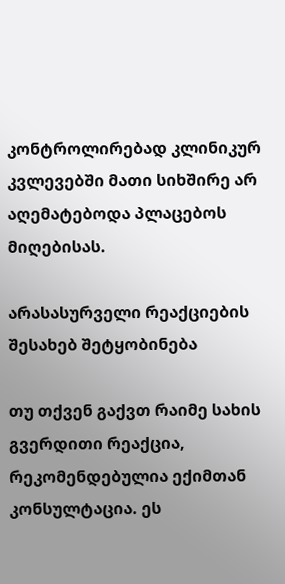კონტროლირებად კლინიკურ კვლევებში მათი სიხშირე არ აღემატებოდა პლაცებოს მიღებისას.

არასასურველი რეაქციების შესახებ შეტყობინება

თუ თქვენ გაქვთ რაიმე სახის გვერდითი რეაქცია, რეკომენდებულია ექიმთან კონსულტაცია. ეს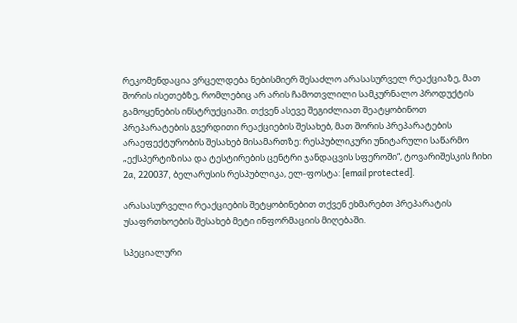რეკომენდაცია ვრცელდება ნებისმიერ შესაძლო არასასურველ რეაქციაზე, მათ შორის ისეთებზე, რომლებიც არ არის ჩამოთვლილი სამკურნალო პროდუქტის გამოყენების ინსტრუქციაში. თქვენ ასევე შეგიძლიათ შეატყობინოთ პრეპარატების გვერდითი რეაქციების შესახებ, მათ შორის პრეპარატების არაეფექტურობის შესახებ მისამართზე: რესპუბლიკური უნიტარული საწარმო „ექსპერტიზისა და ტესტირების ცენტრი ჯანდაცვის სფეროში“, ტოვარიშესკის ჩიხი 2a, 220037, ბელარუსის რესპუბლიკა, ელ-ფოსტა: [email protected].

არასასურველი რეაქციების შეტყობინებით თქვენ ეხმარებთ პრეპარატის უსაფრთხოების შესახებ მეტი ინფორმაციის მიღებაში.

სპეციალური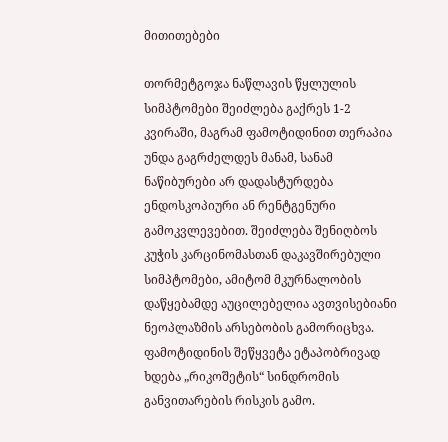მითითებები

თორმეტგოჯა ნაწლავის წყლულის სიმპტომები შეიძლება გაქრეს 1-2 კვირაში, მაგრამ ფამოტიდინით თერაპია უნდა გაგრძელდეს მანამ, სანამ ნაწიბურები არ დადასტურდება ენდოსკოპიური ან რენტგენური გამოკვლევებით. შეიძლება შენიღბოს კუჭის კარცინომასთან დაკავშირებული სიმპტომები, ამიტომ მკურნალობის დაწყებამდე აუცილებელია ავთვისებიანი ნეოპლაზმის არსებობის გამორიცხვა. ფამოტიდინის შეწყვეტა ეტაპობრივად ხდება „რიკოშეტის“ სინდრომის განვითარების რისკის გამო.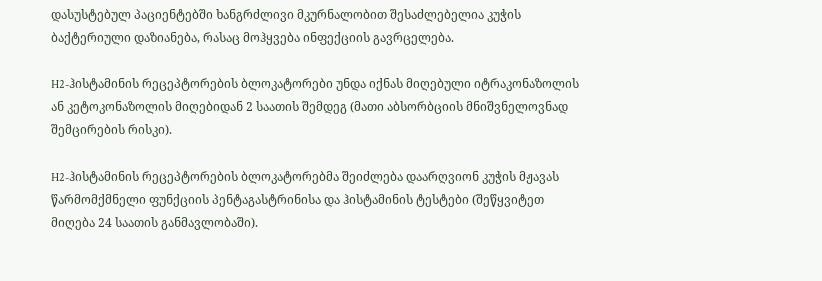დასუსტებულ პაციენტებში ხანგრძლივი მკურნალობით შესაძლებელია კუჭის ბაქტერიული დაზიანება, რასაც მოჰყვება ინფექციის გავრცელება.

H2-ჰისტამინის რეცეპტორების ბლოკატორები უნდა იქნას მიღებული იტრაკონაზოლის ან კეტოკონაზოლის მიღებიდან 2 საათის შემდეგ (მათი აბსორბციის მნიშვნელოვნად შემცირების რისკი).

H2-ჰისტამინის რეცეპტორების ბლოკატორებმა შეიძლება დაარღვიონ კუჭის მჟავას წარმომქმნელი ფუნქციის პენტაგასტრინისა და ჰისტამინის ტესტები (შეწყვიტეთ მიღება 24 საათის განმავლობაში).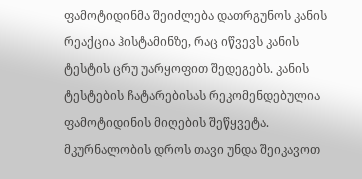ფამოტიდინმა შეიძლება დათრგუნოს კანის რეაქცია ჰისტამინზე, რაც იწვევს კანის ტესტის ცრუ უარყოფით შედეგებს. კანის ტესტების ჩატარებისას რეკომენდებულია ფამოტიდინის მიღების შეწყვეტა. მკურნალობის დროს თავი უნდა შეიკავოთ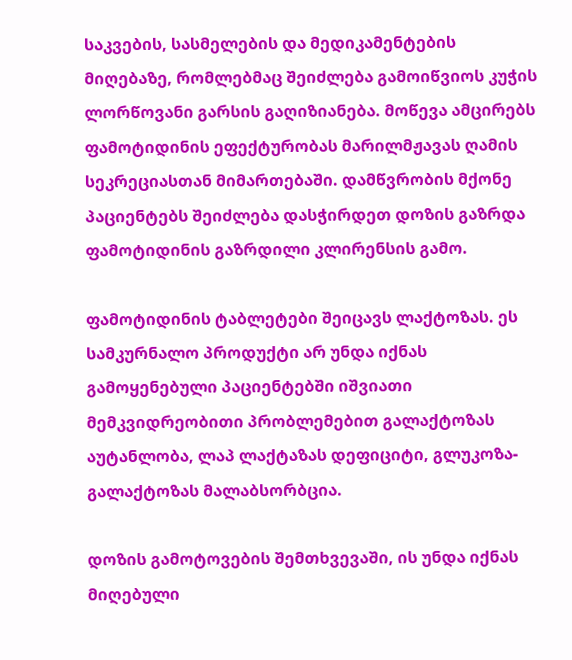საკვების, სასმელების და მედიკამენტების მიღებაზე, რომლებმაც შეიძლება გამოიწვიოს კუჭის ლორწოვანი გარსის გაღიზიანება. მოწევა ამცირებს ფამოტიდინის ეფექტურობას მარილმჟავას ღამის სეკრეციასთან მიმართებაში. დამწვრობის მქონე პაციენტებს შეიძლება დასჭირდეთ დოზის გაზრდა ფამოტიდინის გაზრდილი კლირენსის გამო.

ფამოტიდინის ტაბლეტები შეიცავს ლაქტოზას. ეს სამკურნალო პროდუქტი არ უნდა იქნას გამოყენებული პაციენტებში იშვიათი მემკვიდრეობითი პრობლემებით გალაქტოზას აუტანლობა, ლაპ ლაქტაზას დეფიციტი, გლუკოზა-გალაქტოზას მალაბსორბცია.

დოზის გამოტოვების შემთხვევაში, ის უნდა იქნას მიღებული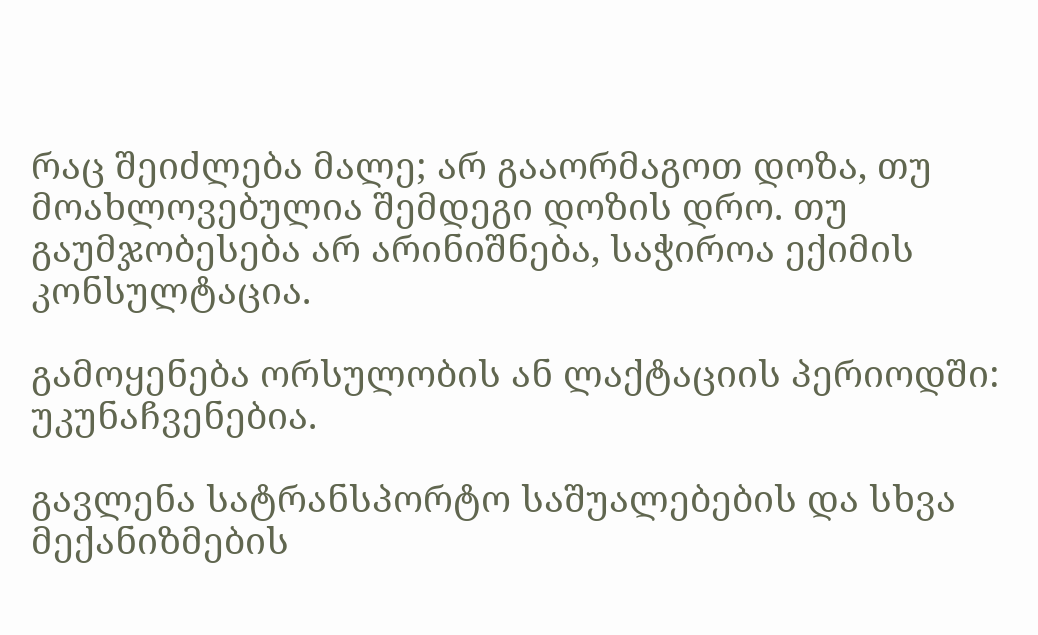რაც შეიძლება მალე; არ გააორმაგოთ დოზა, თუ მოახლოვებულია შემდეგი დოზის დრო. თუ გაუმჯობესება არ არინიშნება, საჭიროა ექიმის კონსულტაცია.

გამოყენება ორსულობის ან ლაქტაციის პერიოდში: უკუნაჩვენებია.

გავლენა სატრანსპორტო საშუალებების და სხვა მექანიზმების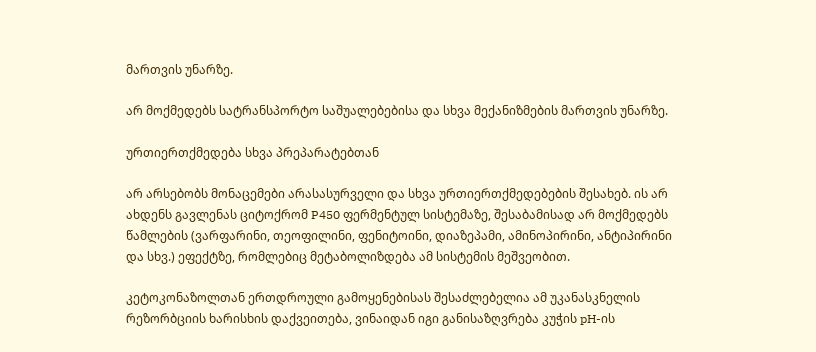მართვის უნარზე.

არ მოქმედებს სატრანსპორტო საშუალებებისა და სხვა მექანიზმების მართვის უნარზე.

ურთიერთქმედება სხვა პრეპარატებთან

არ არსებობს მონაცემები არასასურველი და სხვა ურთიერთქმედებების შესახებ. ის არ ახდენს გავლენას ციტოქრომ P450 ფერმენტულ სისტემაზე, შესაბამისად არ მოქმედებს წამლების (ვარფარინი, თეოფილინი, ფენიტოინი, დიაზეპამი, ამინოპირინი, ანტიპირინი და სხვ.) ეფექტზე, რომლებიც მეტაბოლიზდება ამ სისტემის მეშვეობით.

კეტოკონაზოლთან ერთდროული გამოყენებისას შესაძლებელია ამ უკანასკნელის რეზორბციის ხარისხის დაქვეითება, ვინაიდან იგი განისაზღვრება კუჭის pH-ის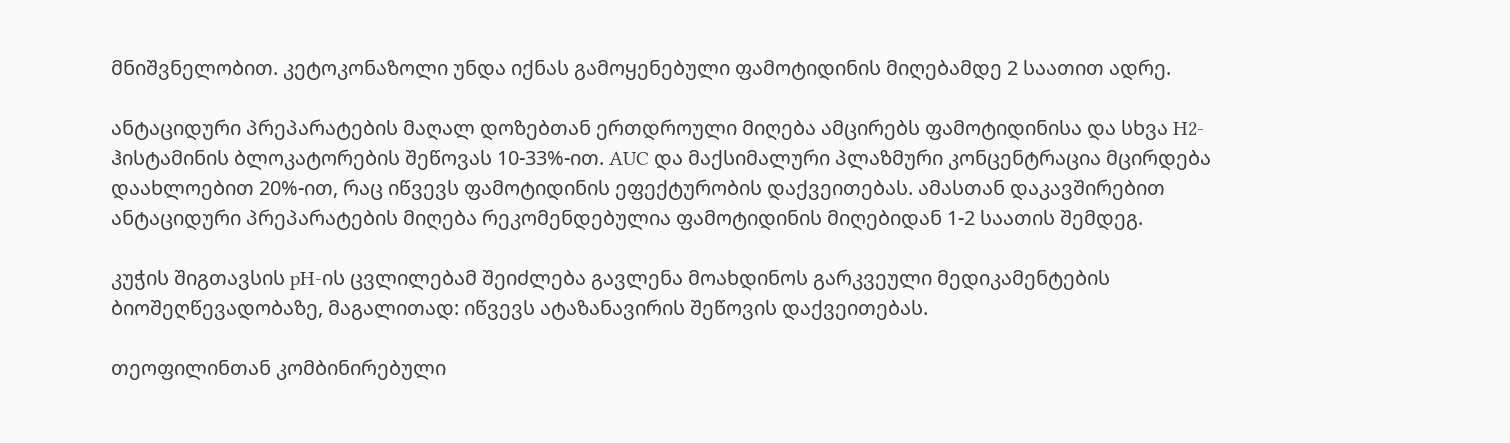მნიშვნელობით. კეტოკონაზოლი უნდა იქნას გამოყენებული ფამოტიდინის მიღებამდე 2 საათით ადრე.

ანტაციდური პრეპარატების მაღალ დოზებთან ერთდროული მიღება ამცირებს ფამოტიდინისა და სხვა H2-ჰისტამინის ბლოკატორების შეწოვას 10-33%-ით. AUC და მაქსიმალური პლაზმური კონცენტრაცია მცირდება დაახლოებით 20%-ით, რაც იწვევს ფამოტიდინის ეფექტურობის დაქვეითებას. ამასთან დაკავშირებით ანტაციდური პრეპარატების მიღება რეკომენდებულია ფამოტიდინის მიღებიდან 1-2 საათის შემდეგ.

კუჭის შიგთავსის pH-ის ცვლილებამ შეიძლება გავლენა მოახდინოს გარკვეული მედიკამენტების ბიოშეღწევადობაზე, მაგალითად: იწვევს ატაზანავირის შეწოვის დაქვეითებას.

თეოფილინთან კომბინირებული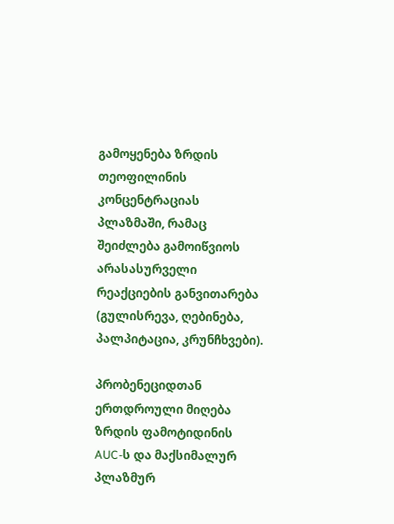გამოყენება ზრდის თეოფილინის კონცენტრაციას პლაზმაში, რამაც შეიძლება გამოიწვიოს არასასურველი რეაქციების განვითარება (გულისრევა, ღებინება, პალპიტაცია, კრუნჩხვები).

პრობენეციდთან ერთდროული მიღება ზრდის ფამოტიდინის AUC-ს და მაქსიმალურ პლაზმურ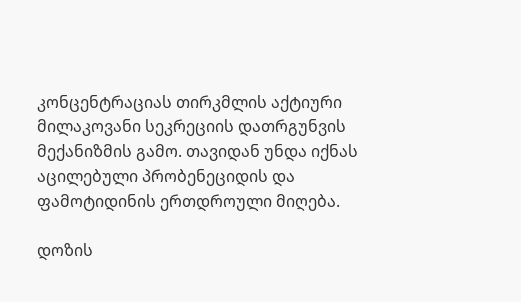კონცენტრაციას თირკმლის აქტიური მილაკოვანი სეკრეციის დათრგუნვის მექანიზმის გამო. თავიდან უნდა იქნას აცილებული პრობენეციდის და ფამოტიდინის ერთდროული მიღება.

დოზის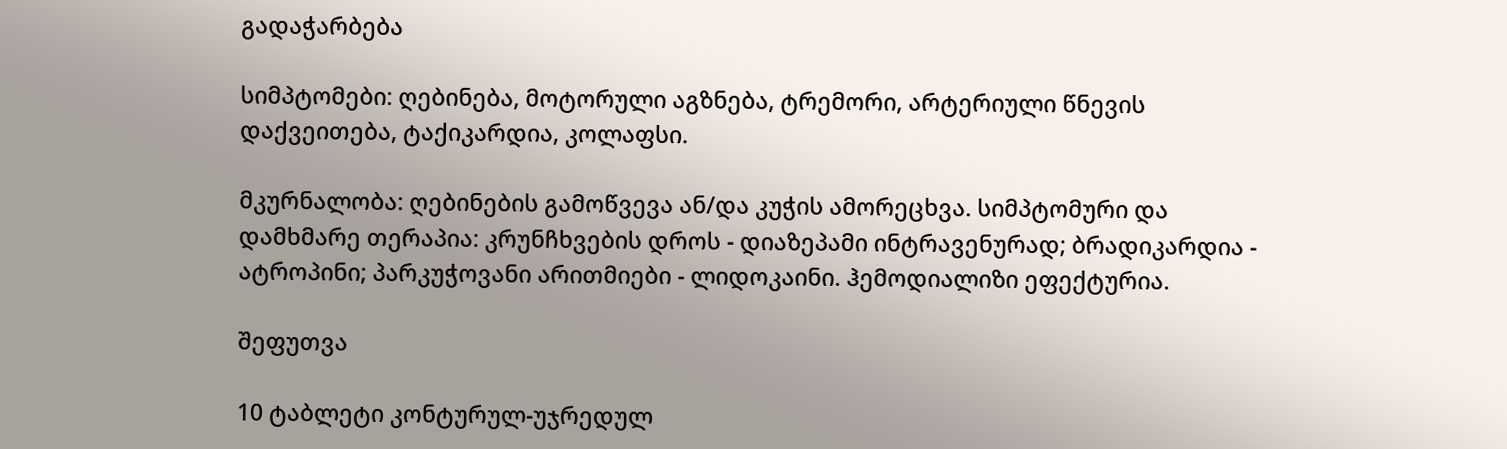გადაჭარბება

სიმპტომები: ღებინება, მოტორული აგზნება, ტრემორი, არტერიული წნევის დაქვეითება, ტაქიკარდია, კოლაფსი.

მკურნალობა: ღებინების გამოწვევა ან/და კუჭის ამორეცხვა. სიმპტომური და დამხმარე თერაპია: კრუნჩხვების დროს - დიაზეპამი ინტრავენურად; ბრადიკარდია - ატროპინი; პარკუჭოვანი არითმიები - ლიდოკაინი. ჰემოდიალიზი ეფექტურია.

შეფუთვა

10 ტაბლეტი კონტურულ-უჯრედულ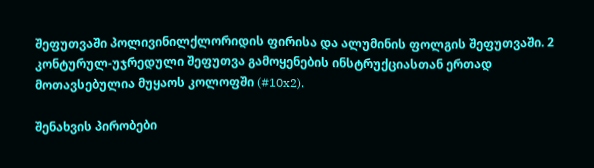შეფუთვაში პოლივინილქლორიდის ფირისა და ალუმინის ფოლგის შეფუთვაში. 2 კონტურულ-უჯრედული შეფუთვა გამოყენების ინსტრუქციასთან ერთად მოთავსებულია მუყაოს კოლოფში (#10x2).

შენახვის პირობები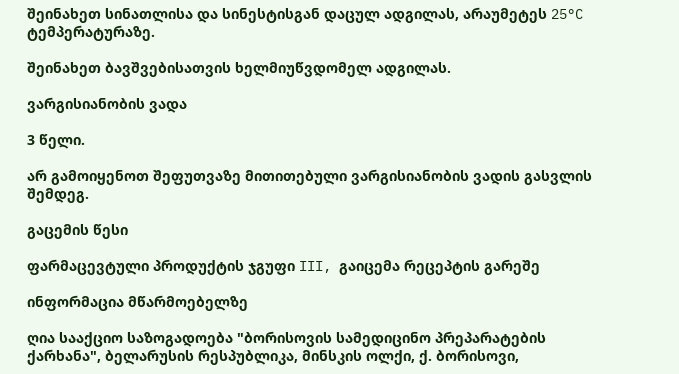შეინახეთ სინათლისა და სინესტისგან დაცულ ადგილას, არაუმეტეს 25°C ტემპერატურაზე.

შეინახეთ ბავშვებისათვის ხელმიუწვდომელ ადგილას.

ვარგისიანობის ვადა

3 წელი.

არ გამოიყენოთ შეფუთვაზე მითითებული ვარგისიანობის ვადის გასვლის შემდეგ.

გაცემის წესი

ფარმაცევტული პროდუქტის ჯგუფი III, გაიცემა რეცეპტის გარეშე

ინფორმაცია მწარმოებელზე

ღია სააქციო საზოგადოება "ბორისოვის სამედიცინო პრეპარატების ქარხანა", ბელარუსის რესპუბლიკა, მინსკის ოლქი, ქ. ბორისოვი,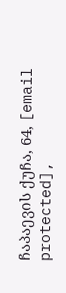ჩაპაევის ქუჩა, 64, [email protected],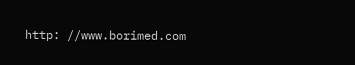http: //www.borimed.com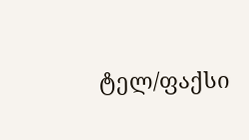ტელ/ფაქსი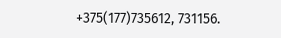+375(177)735612, 731156.